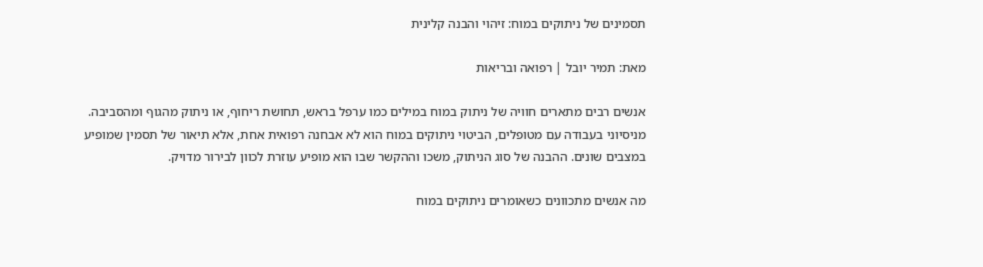תסמינים של ניתוקים במוח: זיהוי והבנה קלינית

מאת: תמיר יובל | רפואה ובריאות

אנשים רבים מתארים חוויה של ניתוק במוח במילים כמו ערפל בראש, תחושת ריחוף, או ניתוק מהגוף ומהסביבה. מניסיוני בעבודה עם מטופלים, הביטוי ניתוקים במוח הוא לא אבחנה רפואית אחת, אלא תיאור של תסמין שמופיע במצבים שונים. ההבנה של סוג הניתוק, משכו וההקשר שבו הוא מופיע עוזרת לכוון לבירור מדויק.

מה אנשים מתכוונים כשאומרים ניתוקים במוח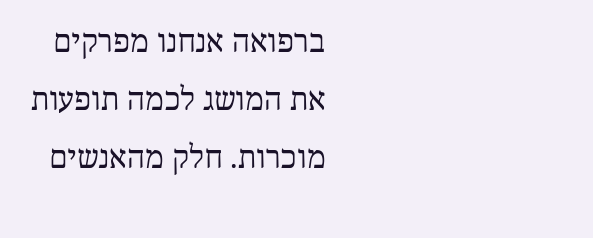ברפואה אנחנו מפרקים את המושג לכמה תופעות מוכרות. חלק מהאנשים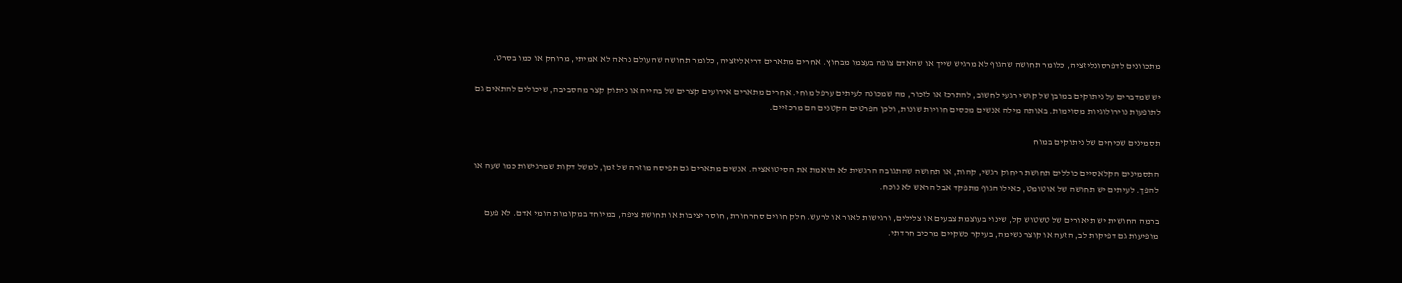מתכוונים לדפרסונליזציה, כלומר תחושה שהגוף לא מרגיש שייך או שהאדם צופה בעצמו מבחוץ. אחרים מתארים דריאליזציה, כלומר תחושה שהעולם נראה לא אמיתי, מרוחק או כמו בסרט.

יש שמדברים על ניתוקים במובן של קושי רגעי לחשוב, להתרכז או לזכור, מה שמכונה לעיתים ערפל מוחי. אחרים מתארים אירועים קצרים של בהייה או ניתוק קצר מהסביבה, שיכולים להתאים גם לתופעות נוירולוגיות מסוימות. באותה מילה אנשים מכסים חוויות שונות, ולכן הפרטים הקטנים הם מרכזיים.

תסמינים שכיחים של ניתוקים במוח

התסמינים הקלאסיים כוללים תחושת ריחוק רגשי, קהות, או תחושה שהתגובה הרגשית לא תואמת את הסיטואציה. אנשים מתארים גם תפיסה מוזרה של זמן, למשל דקות שמרגישות כמו שעה או להפך. לעיתים יש תחושה של אוטומט, כאילו הגוף מתפקד אבל הראש לא נוכח.

ברמה החושית יש תיאורים של טשטוש קל, שינוי בעוצמת צבעים או צלילים, ורגישות לאור או לרעש. חלק חווים סחרחורת, חוסר יציבות או תחושת ציפה, במיוחד במקומות הומי אדם. לא פעם מופיעות גם דפיקות לב, הזעה או קוצר נשימה, בעיקר כשקיים מרכיב חרדתי.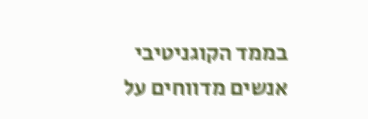בממד הקוגניטיבי אנשים מדווחים על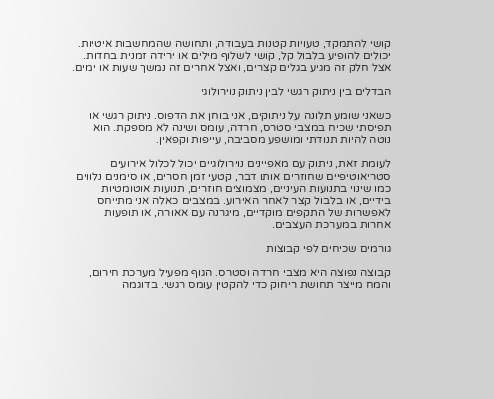קושי להתמקד, טעויות קטנות בעבודה, ותחושה שהמחשבות איטיות. יכולים להופיע בלבול קל, קושי לשלוף מילים או ירידה זמנית בחדות. אצל חלק זה מגיע בגלים קצרים, ואצל אחרים זה נמשך שעות או ימים.

הבדלים בין ניתוק רגשי לבין ניתוק נוירולוגי

כשאני שומע תלונה על ניתוקים, אני בוחן את הדפוס. ניתוק רגשי או תפיסתי שכיח במצבי סטרס, חרדה, עומס ושינה לא מספקת. הוא נוטה להיות תנודתי ומושפע מסביבה, עייפות וקפאין.

לעומת זאת, ניתוק עם מאפיינים נוירולוגיים יכול לכלול אירועים סטריאוטיפיים שחוזרים אותו דבר, קטעי זמן חסרים, או סימנים נלווים כמו שינוי בתנועות העיניים, מצמוצים חוזרים, תנועות אוטומטיות בידיים, או בלבול קצר לאחר האירוע. במצבים כאלה אני מתייחס לאפשרות של התקפים מוקדיים, מיגרנה עם אאורה, או תופעות אחרות במערכת העצבים.

גורמים שכיחים לפי קבוצות

קבוצה נפוצה היא מצבי חרדה וסטרס. הגוף מפעיל מערכת חירום, והמח מייצר תחושת ריחוק כדי להקטין עומס רגשי. בדוגמה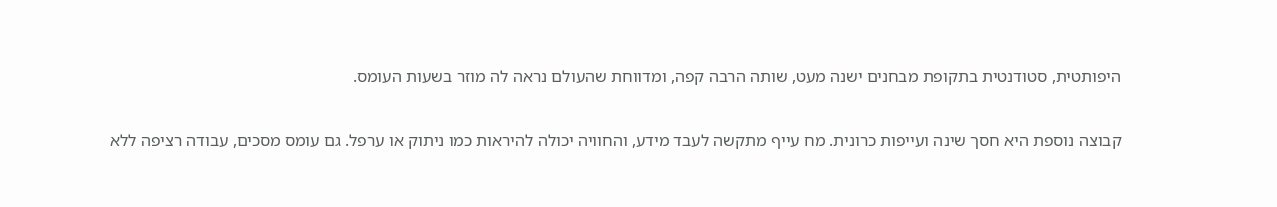היפותטית, סטודנטית בתקופת מבחנים ישנה מעט, שותה הרבה קפה, ומדווחת שהעולם נראה לה מוזר בשעות העומס.

קבוצה נוספת היא חסך שינה ועייפות כרונית. מח עייף מתקשה לעבד מידע, והחוויה יכולה להיראות כמו ניתוק או ערפל. גם עומס מסכים, עבודה רציפה ללא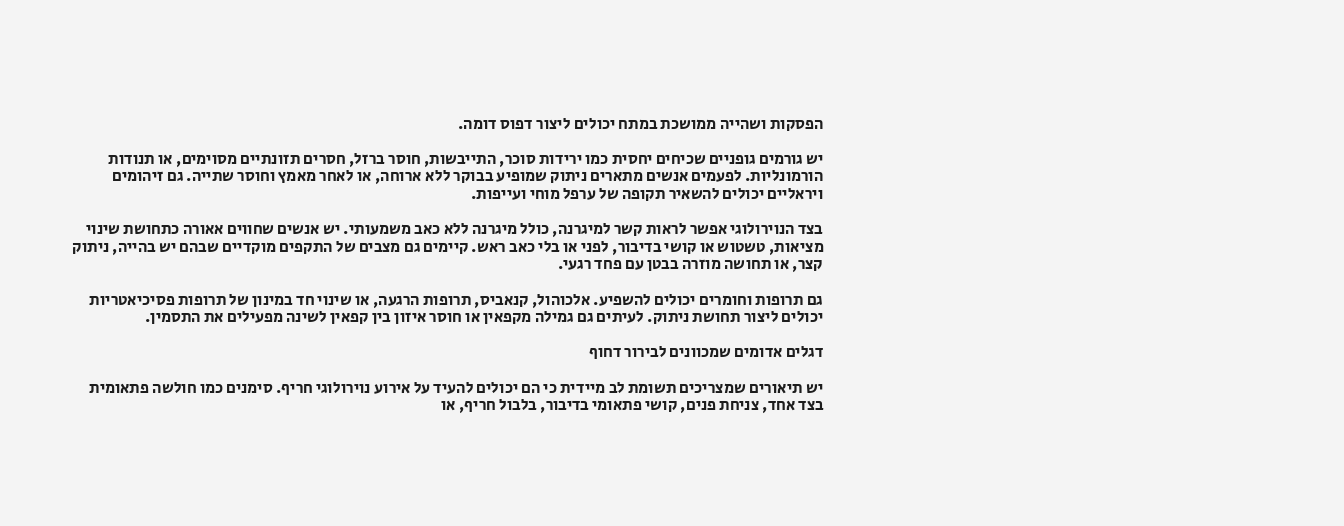הפסקות ושהייה ממושכת במתח יכולים ליצור דפוס דומה.

יש גורמים גופניים שכיחים יחסית כמו ירידות סוכר, התייבשות, חוסר ברזל, חסרים תזונתיים מסוימים, או תנודות הורמונליות. לפעמים אנשים מתארים ניתוק שמופיע בבוקר ללא ארוחה, או לאחר מאמץ וחוסר שתייה. גם זיהומים ויראליים יכולים להשאיר תקופה של ערפל מוחי ועייפות.

בצד הנוירולוגי אפשר לראות קשר למיגרנה, כולל מיגרנה ללא כאב משמעותי. יש אנשים שחווים אאורה כתחושת שינוי מציאות, טשטוש או קושי בדיבור, לפני או בלי כאב ראש. קיימים גם מצבים של התקפים מוקדיים שבהם יש בהייה, ניתוק קצר, או תחושה מוזרה בבטן עם פחד רגעי.

גם תרופות וחומרים יכולים להשפיע. אלכוהול, קנאביס, תרופות הרגעה, או שינוי חד במינון של תרופות פסיכיאטריות יכולים ליצור תחושת ניתוק. לעיתים גם גמילה מקפאין או חוסר איזון בין קפאין לשינה מפעילים את התסמין.

דגלים אדומים שמכוונים לבירור דחוף

יש תיאורים שמצריכים תשומת לב מיידית כי הם יכולים להעיד על אירוע נוירולוגי חריף. סימנים כמו חולשה פתאומית בצד אחד, צניחת פנים, קושי פתאומי בדיבור, בלבול חריף, או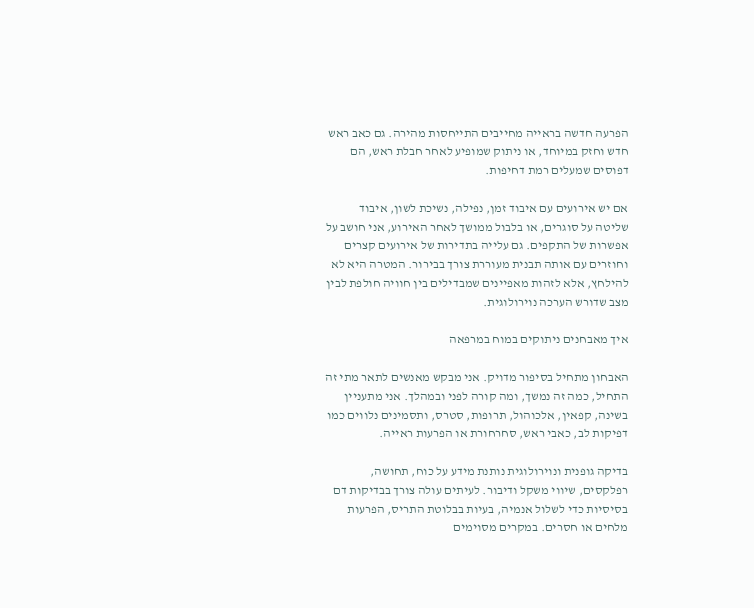הפרעה חדשה בראייה מחייבים התייחסות מהירה. גם כאב ראש חדש וחזק במיוחד, או ניתוק שמופיע לאחר חבלת ראש, הם דפוסים שמעלים רמת דחיפות.

אם יש אירועים עם איבוד זמן, נפילה, נשיכת לשון, איבוד שליטה על סוגרים, או בלבול ממושך לאחר האירוע, אני חושב על אפשרות של התקפים. גם עלייה בתדירות של אירועים קצרים וחוזרים עם אותה תבנית מעוררת צורך בבירור. המטרה היא לא להילחץ, אלא לזהות מאפיינים שמבדילים בין חוויה חולפת לבין מצב שדורש הערכה נוירולוגית.

איך מאבחנים ניתוקים במוח במרפאה

האבחון מתחיל בסיפור מדויק. אני מבקש מאנשים לתאר מתי זה התחיל, כמה זה נמשך, ומה קורה לפני ובמהלך. אני מתעניין בשינה, קפאין, אלכוהול, תרופות, סטרס, ותסמינים נלווים כמו דפיקות לב, כאבי ראש, סחרחורת או הפרעות ראייה.

בדיקה גופנית ונוירולוגית נותנת מידע על כוח, תחושה, רפלקסים, שיווי משקל ודיבור. לעיתים עולה צורך בבדיקות דם בסיסיות כדי לשלול אנמיה, בעיות בבלוטת התריס, הפרעות מלחים או חסרים. במקרים מסוימים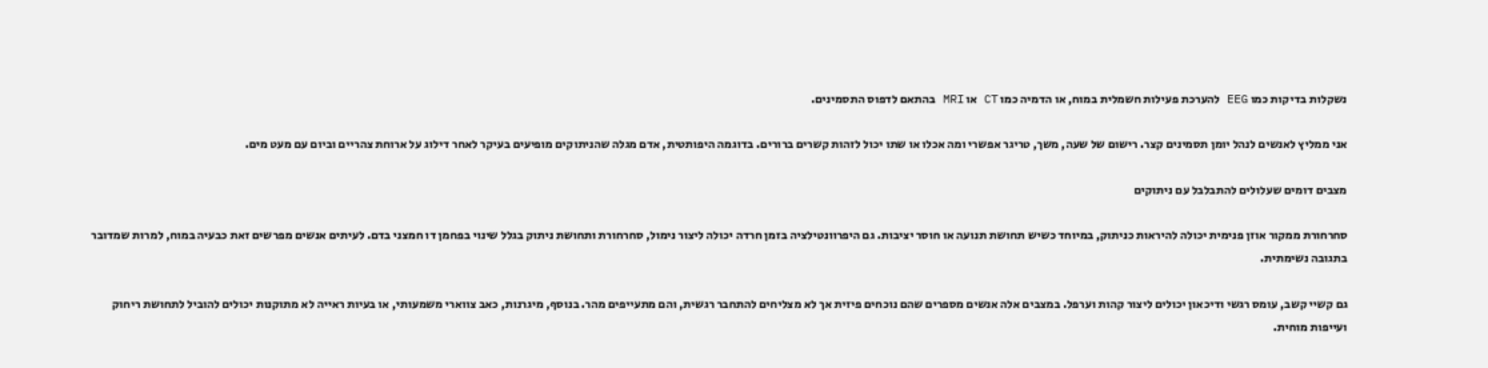נשקלות בדיקות כמו EEG להערכת פעילות חשמלית במוח, או הדמיה כמו CT או MRI בהתאם לדפוס התסמינים.

אני ממליץ לאנשים לנהל יומן תסמינים קצר. רישום של שעה, משך, טריגר אפשרי ומה אכלו או שתו יכול לזהות קשרים ברורים. בדוגמה היפותטית, אדם מגלה שהניתוקים מופיעים בעיקר לאחר דילוג על ארוחת צהריים וביום עם מעט מים.

מצבים דומים שעלולים להתבלבל עם ניתוקים

סחרחורת ממקור אוזן פנימית יכולה להיראות כניתוק, במיוחד כשיש תחושת תנועה או חוסר יציבות. גם היפרוונטילציה בזמן חרדה יכולה ליצור נימול, סחרחורת ותחושת ניתוק בגלל שינוי בפחמן דו חמצני בדם. לעיתים אנשים מפרשים זאת כבעיה במוח, למרות שמדובר בתגובה נשימתית.

גם קשיי קשב, עומס רגשי ודיכאון יכולים ליצור קהות וערפל. במצבים אלה אנשים מספרים שהם נוכחים פיזית אך לא מצליחים להתחבר רגשית, והם מתעייפים מהר. בנוסף, מיגרנות, כאב צווארי משמעותי, או בעיות ראייה לא מתוקנות יכולים להוביל לתחושת ריחוק ועייפות מוחית.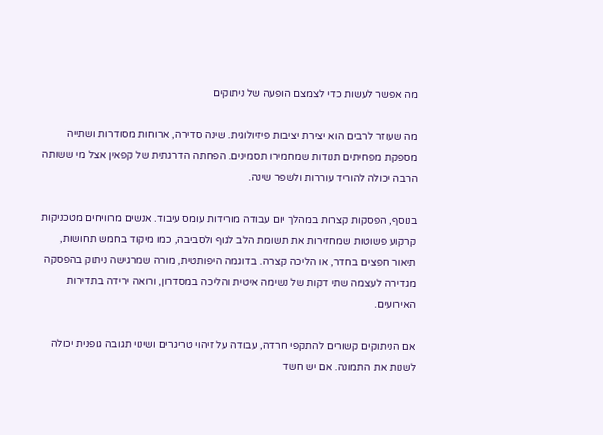מה אפשר לעשות כדי לצמצם הופעה של ניתוקים

מה שעוזר לרבים הוא יצירת יציבות פיזיולוגית. שינה סדירה, ארוחות מסודרות ושתייה מספקת מפחיתים תנודות שמחמירו תסמינים. הפחתה הדרגתית של קפאין אצל מי ששותה הרבה יכולה להוריד עוררות ולשפר שינה.

בנוסף, הפסקות קצרות במהלך יום עבודה מורידות עומס עיבוד. אנשים מרוויחים מטכניקות קרקוע פשוטות שמחזירות את תשומת הלב לגוף ולסביבה, כמו מיקוד בחמש תחושות, תיאור חפצים בחדר, או הליכה קצרה. בדוגמה היפותטית, מורה שמרגישה ניתוק בהפסקה מגדירה לעצמה שתי דקות של נשימה איטית והליכה במסדרון, ורואה ירידה בתדירות האירועים.

אם הניתוקים קשורים להתקפי חרדה, עבודה על זיהוי טריגרים ושינוי תגובה גופנית יכולה לשנות את התמונה. אם יש חשד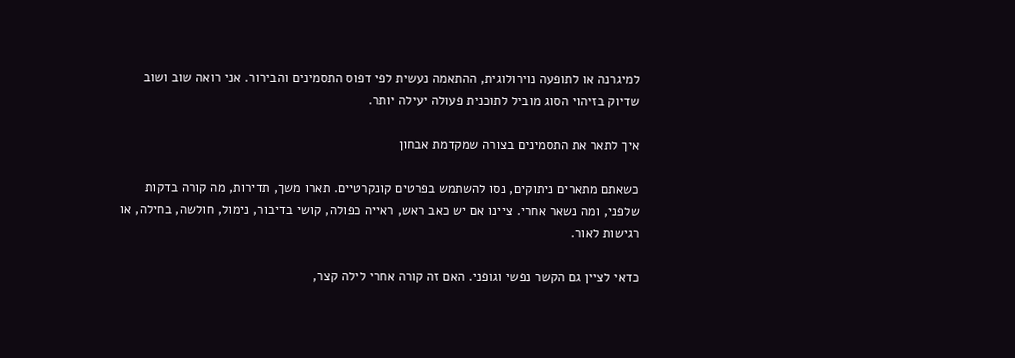למיגרנה או לתופעה נוירולוגית, ההתאמה נעשית לפי דפוס התסמינים והבירור. אני רואה שוב ושוב שדיוק בזיהוי הסוג מוביל לתוכנית פעולה יעילה יותר.

איך לתאר את התסמינים בצורה שמקדמת אבחון

כשאתם מתארים ניתוקים, נסו להשתמש בפרטים קונקרטיים. תארו משך, תדירות, מה קורה בדקות שלפני, ומה נשאר אחרי. ציינו אם יש כאב ראש, ראייה כפולה, קושי בדיבור, נימול, חולשה, בחילה, או רגישות לאור.

כדאי לציין גם הקשר נפשי וגופני. האם זה קורה אחרי לילה קצר,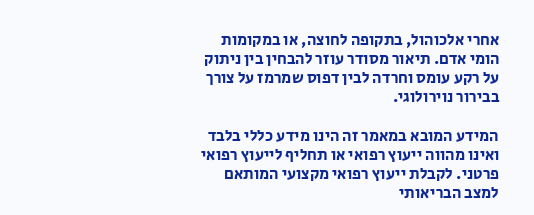אחרי אלכוהול, בתקופה לחוצה, או במקומות הומי אדם. תיאור מסודר עוזר להבחין בין ניתוק על רקע עומס וחרדה לבין דפוס שמרמז על צורך בבירור נוירולוגי.

המידע המובא במאמר זה הינו מידע כללי בלבד ואינו מהווה ייעוץ רפואי או תחליף לייעוץ רפואי פרטני. לקבלת ייעוץ רפואי מקצועי המותאם למצב הבריאותי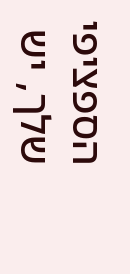הספציפי שלך, יש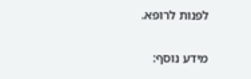לפנות לרופא.

מידע נוסף: